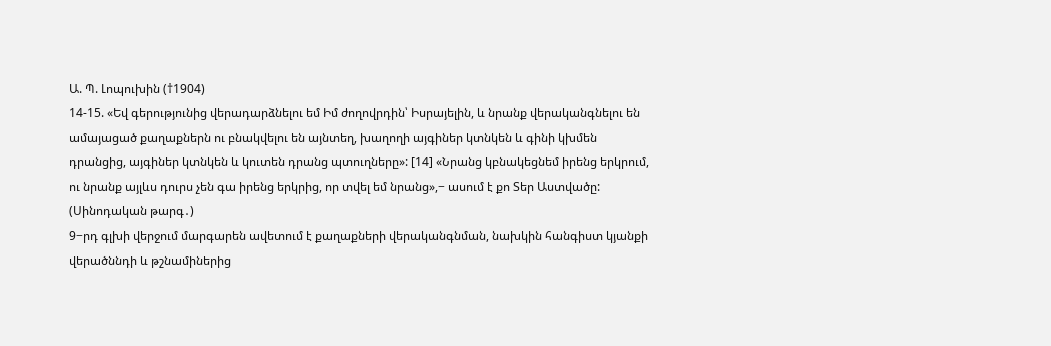Ա. Պ. Լոպուխին (†1904)
14-15. «Եվ գերությունից վերադարձնելու եմ Իմ ժողովրդին՝ Իսրայելին, և նրանք վերականգնելու են ամայացած քաղաքներն ու բնակվելու են այնտեղ, խաղողի այգիներ կտնկեն և գինի կխմեն դրանցից, այգիներ կտնկեն և կուտեն դրանց պտուղները»: [14] «Նրանց կբնակեցնեմ իրենց երկրում, ու նրանք այլևս դուրս չեն գա իրենց երկրից, որ տվել եմ նրանց»,− ասում է քո Տեր Աստվածը: (Սինոդական թարգ․)
9−րդ գլխի վերջում մարգարեն ավետում է քաղաքների վերականգնման, նախկին հանգիստ կյանքի վերածննդի և թշնամիներից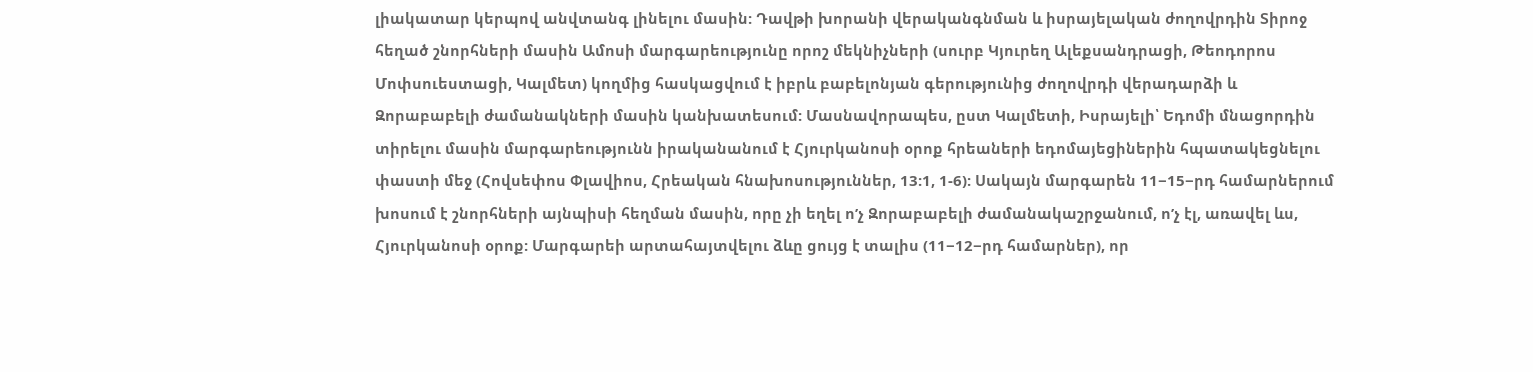լիակատար կերպով անվտանգ լինելու մասին: Դավթի խորանի վերականգնման և իսրայելական ժողովրդին Տիրոջ հեղած շնորհների մասին Ամոսի մարգարեությունը որոշ մեկնիչների (սուրբ Կյուրեղ Ալեքսանդրացի, Թեոդորոս Մոփսուեստացի, Կալմետ) կողմից հասկացվում է իբրև բաբելոնյան գերությունից ժողովրդի վերադարձի և Զորաբաբելի ժամանակների մասին կանխատեսում: Մասնավորապես, ըստ Կալմետի, Իսրայելի՝ Եդոմի մնացորդին տիրելու մասին մարգարեությունն իրականանում է Հյուրկանոսի օրոք հրեաների եդոմայեցիներին հպատակեցնելու փաստի մեջ (Հովսեփոս Փլավիոս, Հրեական հնախոսություններ, 13:1, 1-6): Սակայն մարգարեն 11−15−րդ համարներում խոսում է շնորհների այնպիսի հեղման մասին, որը չի եղել ոʹչ Զորաբաբելի ժամանակաշրջանում, ոʹչ էլ, առավել ևս, Հյուրկանոսի օրոք: Մարգարեի արտահայտվելու ձևը ցույց է տալիս (11−12−րդ համարներ), որ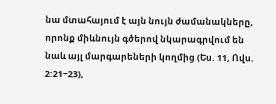նա մտահայում է այն նույն ժամանակները, որոնք միևնույն գծերով նկարագրվում են նաև այլ մարգարեների կողմից (Ես. 11, Ովս. 2:21−23),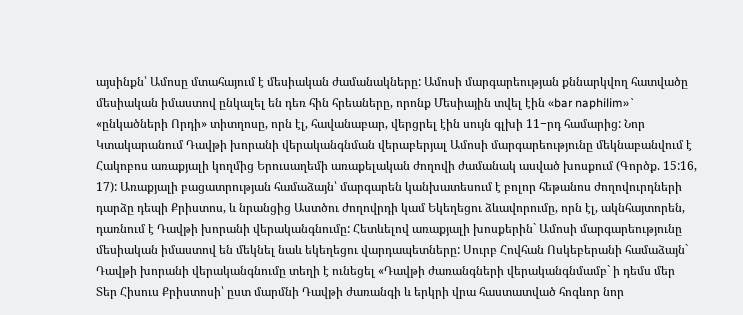այսինքն՝ Ամոսը մտահայում է մեսիական ժամանակները: Ամոսի մարգարեության քննարկվող հատվածը մեսիական իմաստով ընկալել են դեռ հին հրեաները, որոնք Մեսիային տվել էին «bar naphilim»` «ընկածների Որդի» տիտղոսը, որն էլ, հավանաբար, վերցրել էին սույն գլխի 11−րդ համարից: Նոր Կտակարանում Դավթի խորանի վերականգնման վերաբերյալ Ամոսի մարգարեությունը մեկնաբանվում է Հակոբոս առաքյալի կողմից Երուսաղեմի առաքելական ժողովի ժամանակ ասված խոսքում (Գործք. 15:16, 17): Առաքյալի բացատրության համաձայն՝ մարգարեն կանխատեսում է բոլոր հեթանոս ժողովուրդների դարձը դեպի Քրիստոս, և նրանցից Աստծու ժողովրդի կամ Եկեղեցու ձևավորումը, որն էլ, ակնհայտորեն, դառնում է Դավթի խորանի վերականգնումը: Հետևելով առաքյալի խոսքերին` Ամոսի մարգարեությունը մեսիական իմաստով են մեկնել նաև եկեղեցու վարդապետները: Սուրբ Հովհան Ոսկեբերանի համաձայն` Դավթի խորանի վերականգնումը տեղի է ունեցել «Դավթի ժառանգների վերականգնմամբ` ի դեմս մեր Տեր Հիսուս Քրիստոսի՝ ըստ մարմնի Դավթի ժառանգի և երկրի վրա հաստատված հոգևոր նոր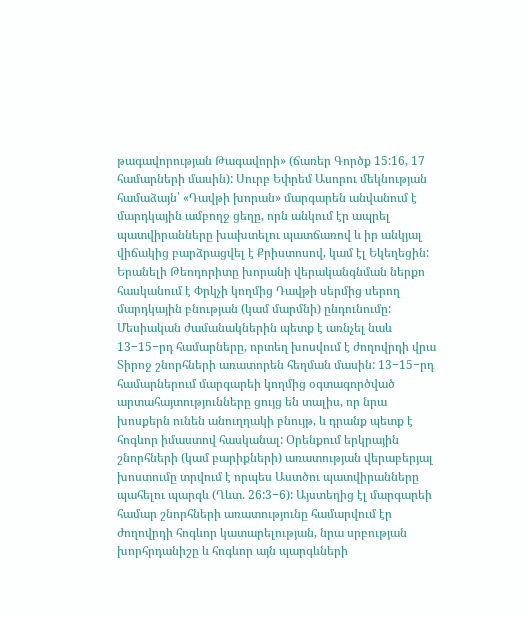թագավորության Թագավորի» (ճառեր Գործք 15:16, 17 համարների մասին): Սուրբ Եփրեմ Ասորու մեկնության համաձայն՝ «Դավթի խորան» մարգարեն անվանում է մարդկային ամբողջ ցեղը, որն անկում էր ապրել պատվիրանները խախտելու պատճառով և իր անկյալ վիճակից բարձրացվել է Քրիստոսով, կամ էլ Եկեղեցին: Երանելի Թեոդորիտը խորանի վերականգնման ներքո հասկանում է Փրկչի կողմից Դավթի սերմից սերող մարդկային բնության (կամ մարմնի) ընդունումը: Մեսիական ժամանակներին պետք է առնչել նաև 13−15−րդ համարները, որտեղ խոսվում է ժողովրդի վրա Տիրոջ շնորհների առատորեն հեղման մասին: 13−15−րդ համարներում մարգարեի կողմից օգտագործված արտահայտությունները ցույց են տալիս, որ նրա խոսքերն ունեն անուղղակի բնույթ, և դրանք պետք է հոգևոր իմաստով հասկանալ: Օրենքում երկրային շնորհների (կամ բարիքների) առատության վերաբերյալ խոստումը տրվում է որպես Աստծու պատվիրանները պահելու պարգև (Ղևտ. 26:3−6): Այստեղից էլ մարգարեի համար շնորհների առատությունը համարվում էր ժողովրդի հոգևոր կատարելության, նրա սրբության խորհրդանիշը և հոգևոր այն պարգևների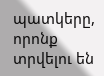պատկերը, որոնք տրվելու են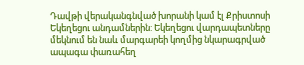Դավթի վերականգնված խորանի կամ էլ Քրիստոսի Եկեղեցու անդամներին: Եկեղեցու վարդապետները մեկնում են նաև մարգարեի կողմից նկարագրված ապագա փառահեղ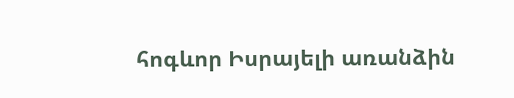հոգևոր Իսրայելի առանձին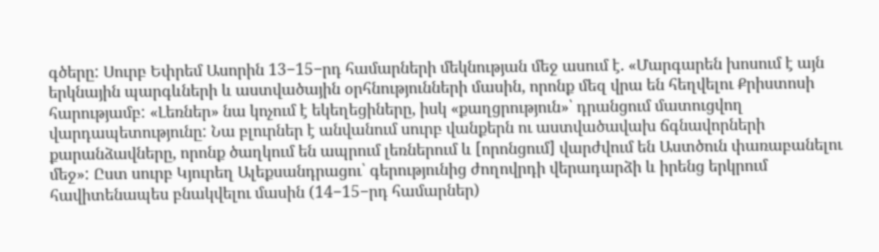գծերը: Սուրբ Եփրեմ Ասորին 13−15−րդ համարների մեկնության մեջ ասում է. «Մարգարեն խոսում է այն երկնային պարգևների և աստվածային օրհնությունների մասին, որոնք մեզ վրա են հեղվելու Քրիստոսի հարությամբ: «Լեռներ» նա կոչում է եկեղեցիները, իսկ «քաղցրություն»՝ դրանցում մատուցվող վարդապետությունը: Նա բլուրներ է անվանում սուրբ վանքերն ու աստվածավախ ճգնավորների քարանձավները, որոնք ծաղկում են ապրում լեռներում և [որոնցում] վարժվում են Աստծուն փառաբանելու մեջ»: Ըստ սուրբ Կյուրեղ Ալեքսանդրացու՝ գերությունից ժողովրդի վերադարձի և իրենց երկրում հավիտենապես բնակվելու մասին (14−15−րդ համարներ)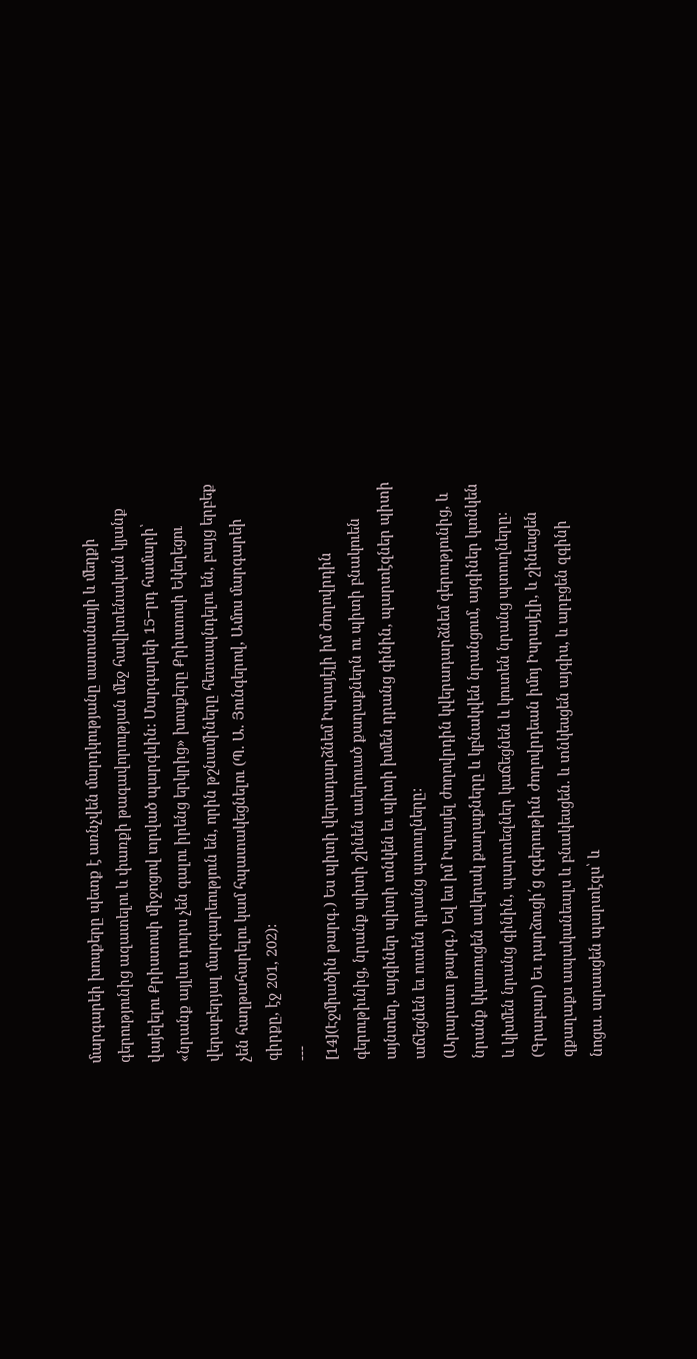մարգարեի խոսքերը պետք է առնչվեն մարդկությանը սատանայի և մեղքի գերությունից ազատելու և փառքի թագավորության մեջ հավիտենական կյանք վայելելու Քրիստոսի միջոցով տրված պարգևին: Մարգարեի 15−րդ համարի՝ «նրանք այլևս դուրս չեն գալու իրենց երկրից» խոսքերը Քրիստոսի Եկեղեցու վերաբերյալ մարգարեություն են, որին թշնամիները հետապնդելու են, բայց երբեք չեն հաղթահարելու կամ հպատակեցնելու (Պ. Ա. Յունգերով, Ամոս մարգարեի գիրքը, էջ 201, 202):
---
[14](Էջմիածին թարգ․) Ես պիտի վերադարձնեմ Իսրայէլի իմ ժողովրդին գերութիւնից, նրանք պիտի շինեն աւերուած քաղաքներն ու պիտի բնակուեն այնտեղ, այգիներ պիտի տնկեն եւ պիտի խմեն դրանց գինին, պարտէզներ պիտի աճեցնեն եւ ուտեն դրանց պտուղները:
(Արարատ թարգ․) Եվ ես իմ Իսրայել ժողովրդին կվերադարձնեմ գերությունից, և նրանք կկառուցեն ավերակ քաղաքները և կբնակվեն նրանցում, այգիներ կտնկեն և կխմեն նրանց գինին, պարտեզներ կաճեցնեն և կուտեն նրանց պտուղները։
(Գրաբար) Եւ դարձուցի՛ց զգերութիւն ժողովրդեան իմոյ Իսրայէլի, և շինեսցեն զքաղաքս ապականեալս և բնակեսցեն. և տնկեսցեն այգիս, և արբցեն զգինի նոցա. արասցեն պարտէզս՝ և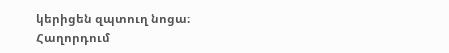կերիցեն զպտուղ նոցա։
Հաղորդում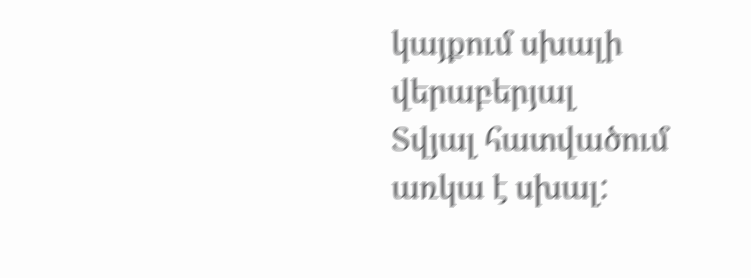կայքում սխալի վերաբերյալ
Տվյալ հատվածում առկա է սխալ: